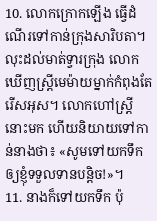10. លោកក្រោកឡើង ធ្វើដំណើរទៅកាន់ក្រុងសារិបតា។ លុះដល់មាត់ទ្វារក្រុង លោកឃើញស្ត្រីមេម៉ាយម្នាក់កំពុងតែរើសអុស។ លោកហៅស្ត្រីនោះមក ហើយនិយាយទៅកាន់នាងថា៖ «សូមទៅយកទឹកឲ្យខ្ញុំទទួលទានបន្តិច!»។
11. នាងក៏ទៅយកទឹក ប៉ុ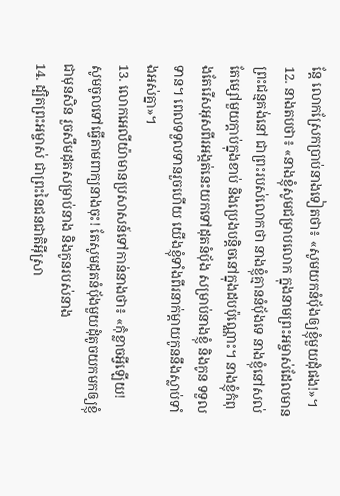ន្តែ លោកស្រែកប្រាប់នាងទៀតថា៖ «សូមយកនំបុ័ងឲ្យខ្ញុំមួយដុំផង!»។
12. នាងតបថា៖ «នាងខ្ញុំសូមជម្រាបលោក ក្នុងនាមព្រះអម្ចាស់ដែលមានព្រះជន្មគង់នៅ ជាព្រះរបស់លោកថា នាងខ្ញុំគ្មាននំបុ័ងទេ នាងខ្ញុំនៅសល់តែម្សៅមួយក្ដាប់ក្នុងខាប់ និងប្រេងបន្តិចនៅក្នុងដបប៉ុណ្ណោះ។ នាងខ្ញុំកំពុងតែរើសអុសពីរអង្កត់នេះយកទៅដុតនំបុ័ង សម្រាប់នាងខ្ញុំ និងកូន ទទួលទាន។ ពេលទទួលទានរួចហើយ យើងខ្ញុំទាំងពីរនាក់ម្ដាយកូននឹងស្លាប់ទាំងអស់គ្នា»។
13. លោកអេលីយ៉ាមានប្រសាសន៍ទៅកាន់នាងថា៖ «កុំខ្លាចអ្វីឡើយ! សូមចូលទៅធ្វើតាមពាក្យនាងចុះ! តែសូមដុតនំបុ័ងមួយដុំតូចយកមកឲ្យខ្ញុំជាមុនសិន រួចសឹមដុតសម្រាប់នាង និងកូនរបស់នាង
14. ដ្បិតព្រះអម្ចាស់ ជាព្រះនៃជនជាតិអ៊ីស្រា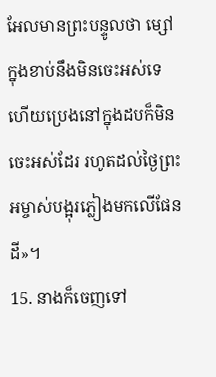អែលមានព្រះបន្ទូលថា ម្សៅក្នុងខាប់នឹងមិនចេះអស់ទេ ហើយប្រេងនៅក្នុងដបក៏មិនចេះអស់ដែរ រហូតដល់ថ្ងៃព្រះអម្ចាស់បង្អុរភ្លៀងមកលើផែនដី»។
15. នាងក៏ចេញទៅ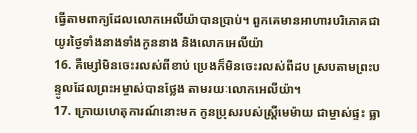ធ្វើតាមពាក្យដែលលោកអេលីយ៉ាបានប្រាប់។ ពួកគេមានអាហារបរិភោគជាយូរថ្ងៃទាំងនាងទាំងកូននាង និងលោកអេលីយ៉ា
16. គឺម្សៅមិនចេះរលស់ពីខាប់ ប្រេងក៏មិនចេះរលស់ពីដប ស្របតាមព្រះបន្ទូលដែលព្រះអម្ចាស់បានថ្លែង តាមរយៈលោកអេលីយ៉ា។
17. ក្រោយហេតុការណ៍នោះមក កូនប្រុសរបស់ស្ត្រីមេម៉ាយ ជាម្ចាស់ផ្ទះ ធ្លា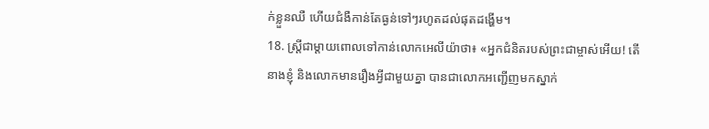ក់ខ្លួនឈឺ ហើយជំងឺកាន់តែធ្ងន់ទៅៗរហូតដល់ផុតដង្ហើម។
18. ស្ត្រីជាម្ដាយពោលទៅកាន់លោកអេលីយ៉ាថា៖ «អ្នកជំនិតរបស់ព្រះជាម្ចាស់អើយ! តើនាងខ្ញុំ និងលោកមានរឿងអ្វីជាមួយគ្នា បានជាលោកអញ្ជើញមកស្នាក់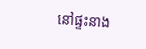នៅផ្ទះនាង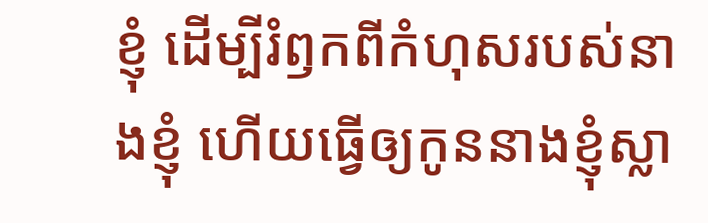ខ្ញុំ ដើម្បីរំឭកពីកំហុសរបស់នាងខ្ញុំ ហើយធ្វើឲ្យកូននាងខ្ញុំស្លា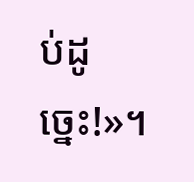ប់ដូច្នេះ!»។